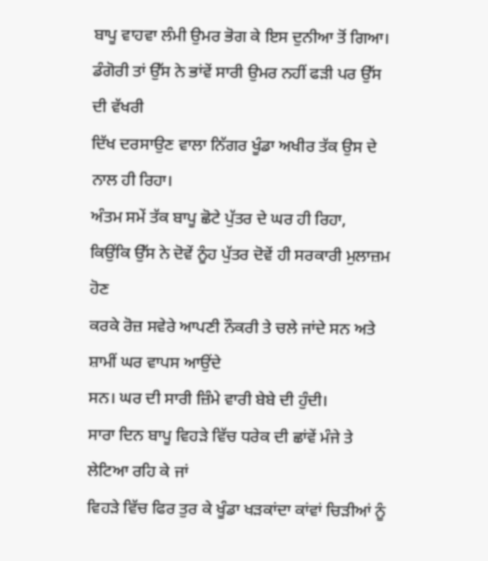ਬਾਪੂ ਵਾਹਵਾ ਲੰਮੀ ਉਮਰ ਭੋਗ ਕੇ ਇਸ ਦੁਨੀਆ ਤੋਂ ਗਿਆ।
ਡੰਗੋਰੀ ਤਾਂ ਉੱਸ ਨੇ ਭਾਂਵੇਂ ਸਾਰੀ ਉਮਰ ਨਹੀਂ ਫੜੀ ਪਰ ਉੱਸ ਦੀ ਵੱਖਰੀ
ਦਿੱਖ ਦਰਸਾਉਣ ਵਾਲਾ ਨਿੱਗਰ ਖੂੰਡਾ ਅਖੀਰ ਤੱਕ ਉਸ ਦੇ ਨਾਲ ਹੀ ਰਿਹਾ।
ਅੰਤਮ ਸਮੇਂ ਤੱਕ ਬਾਪੂ ਛੋਟੇ ਪੁੱਤਰ ਦੇ ਘਰ ਹੀ ਰਿਹਾ,
ਕਿਉਂਕਿ ਉੱਸ ਨੇ ਦੋਵੇਂ ਨੂੰਹ ਪੁੱਤਰ ਦੋਵੇਂ ਹੀ ਸਰਕਾਰੀ ਮੁਲਾਜ਼ਮ ਹੋਣ
ਕਰਕੇ ਰੋਜ਼ ਸਵੇਰੇ ਆਪਣੀ ਨੌਕਰੀ ਤੇ ਚਲੇ ਜਾਂਦੇ ਸਨ ਅਤੇ ਸ਼ਾਮੀਂ ਘਰ ਵਾਪਸ ਆਉਂਦੇ
ਸਨ। ਘਰ ਦੀ ਸਾਰੀ ਜ਼ਿੰਮੇ ਵਾਰੀ ਬੇਬੇ ਦੀ ਹੁੰਦੀ।
ਸਾਰਾ ਦਿਨ ਬਾਪੂ ਵਿਹੜੇ ਵਿੱਚ ਧਰੇਕ ਦੀ ਛਾਂਵੇਂ ਮੰਜੇ ਤੇ ਲੇਟਿਆ ਰਹਿ ਕੇ ਜਾਂ
ਵਿਹੜੇ ਵਿੱਚ ਫਿਰ ਤੁਰ ਕੇ ਖੂੰਡਾ ਖੜਕਾਂਦਾ ਕਾਂਵਾਂ ਚਿੜੀਆਂ ਨੂੰ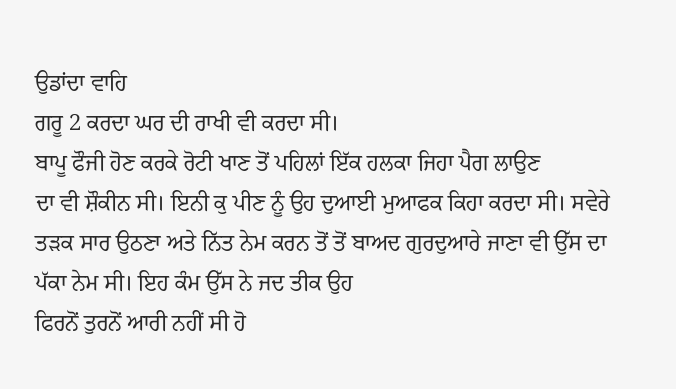ਉਡਾਂਦਾ ਵਾਹਿ
ਗਰੂ 2 ਕਰਦਾ ਘਰ ਦੀ ਰਾਖੀ ਵੀ ਕਰਦਾ ਸੀ।
ਬਾਪੂ ਫੌਜੀ ਹੋਣ ਕਰਕੇ ਰੋਟੀ ਖਾਣ ਤੋਂ ਪਹਿਲਾਂ ਇੱਕ ਹਲਕਾ ਜਿਹਾ ਪੈਗ ਲਾਉਣ
ਦਾ ਵੀ ਸ਼ੌਕੀਨ ਸੀ। ਇਨੀ ਕੁ ਪੀਣ ਨੂੰ ਉਹ ਦੁਆਈ ਮੁਆਫਕ ਕਿਹਾ ਕਰਦਾ ਸੀ। ਸਵੇਰੇ
ਤੜਕ ਸਾਰ ਉਠਣਾ ਅਤੇ ਨਿੱਤ ਨੇਮ ਕਰਨ ਤੋਂ ਤੋਂ ਬਾਅਦ ਗੁਰਦੁਆਰੇ ਜਾਣਾ ਵੀ ਉੱਸ ਦਾ
ਪੱਕਾ ਨੇਮ ਸੀ। ਇਹ ਕੰਮ ਉੱਸ ਨੇ ਜਦ ਤੀਕ ਉਹ
ਫਿਰਨੋਂ ਤੁਰਨੋਂ ਆਰੀ ਨਹੀਂ ਸੀ ਹੋ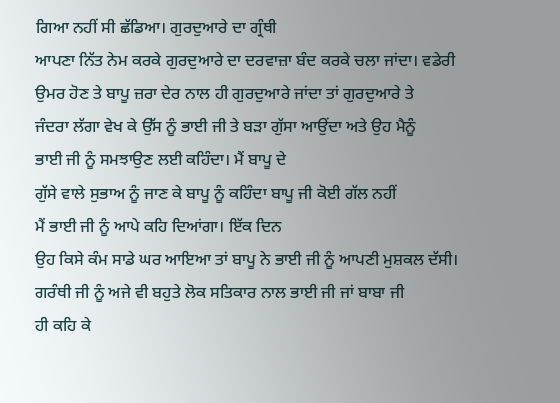ਗਿਆ ਨਹੀਂ ਸੀ ਛੱਡਿਆ। ਗੁਰਦੁਆਰੇ ਦਾ ਗ੍ਰੰਥੀ
ਆਪਣਾ ਨਿੱਤ ਨੇਮ ਕਰਕੇ ਗੁਰਦੁਆਰੇ ਦਾ ਦਰਵਾਜ਼ਾ ਬੰਦ ਕਰਕੇ ਚਲਾ ਜਾਂਦਾ। ਵਡੇਰੀ
ਉਮਰ ਹੋਣ ਤੇ ਬਾਪੂ ਜ਼ਰਾ ਦੇਰ ਨਾਲ ਹੀ ਗੁਰਦੁਆਰੇ ਜਾਂਦਾ ਤਾਂ ਗੁਰਦੁਆਰੇ ਤੇ
ਜੰਦਰਾ ਲੱਗਾ ਵੇਖ ਕੇ ਉੱਸ ਨੂੰ ਭਾਈ ਜੀ ਤੇ ਬੜਾ ਗੁੱਸਾ ਆਉਂਦਾ ਅਤੇ ਉਹ ਮੈਨੂੰ
ਭਾਈ ਜੀ ਨੂੰ ਸਮਝਾਉਣ ਲਈ ਕਹਿੰਦਾ। ਮੈਂ ਬਾਪੂ ਦੇ
ਗੁੱਸੇ ਵਾਲੇ ਸੁਭਾਅ ਨੂੰ ਜਾਣ ਕੇ ਬਾਪੂ ਨੂੰ ਕਹਿੰਦਾ ਬਾਪੂ ਜੀ ਕੋਈ ਗੱਲ ਨਹੀਂ
ਮੈਂ ਭਾਈ ਜੀ ਨੂੰ ਆਪੇ ਕਹਿ ਦਿਆਂਗਾ। ਇੱਕ ਦਿਨ
ਉਹ ਕਿਸੇ ਕੰਮ ਸਾਡੇ ਘਰ ਆਇਆ ਤਾਂ ਬਾਪੂ ਨੇ ਭਾਈ ਜੀ ਨੂੰ ਆਪਣੀ ਮੁਸ਼ਕਲ ਦੱਸੀ।
ਗਰੰਥੀ ਜੀ ਨੂੰ ਅਜੇ ਵੀ ਬਹੁਤੇ ਲੋਕ ਸਤਿਕਾਰ ਨਾਲ ਭਾਈ ਜੀ ਜਾਂ ਬਾਬਾ ਜੀ
ਹੀ ਕਹਿ ਕੇ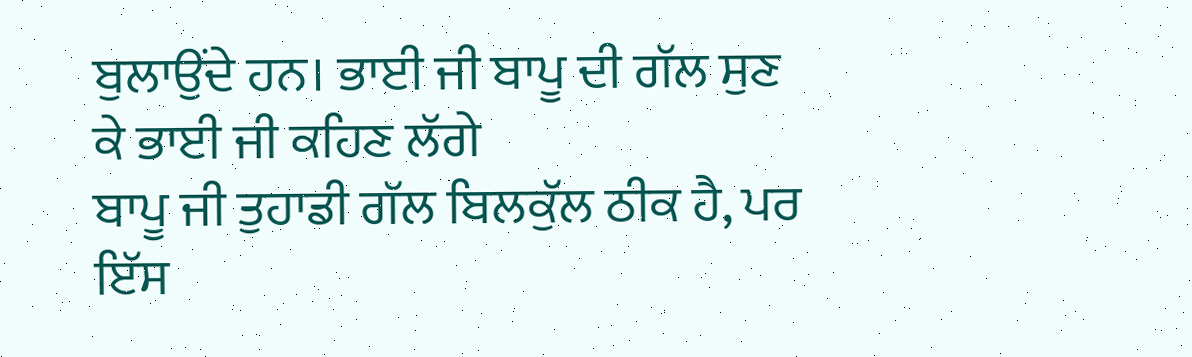ਬੁਲਾਉਂਦੇ ਹਨ। ਭਾਈ ਜੀ ਬਾਪੂ ਦੀ ਗੱਲ ਸੁਣ ਕੇ ਭਾਈ ਜੀ ਕਹਿਣ ਲੱਗੇ
ਬਾਪੂ ਜੀ ਤੁਹਾਡੀ ਗੱਲ ਬਿਲਕੁੱਲ ਠੀਕ ਹੈ, ਪਰ
ਇੱਸ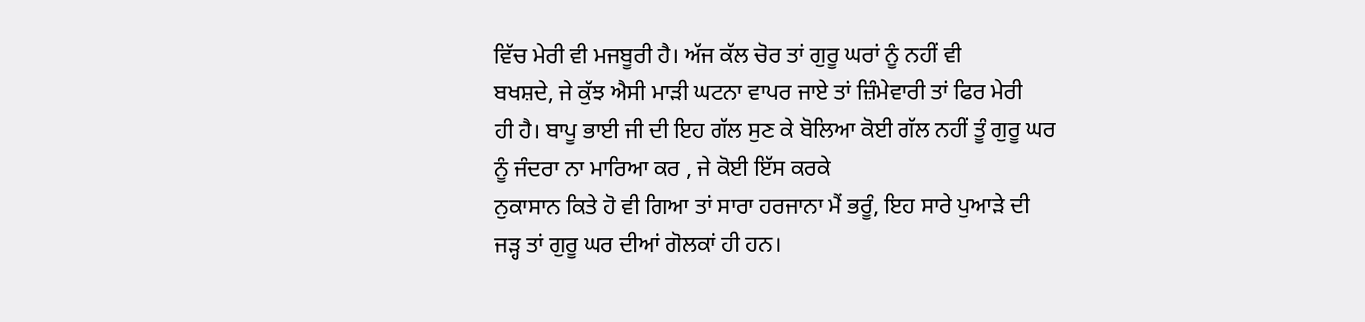ਵਿੱਚ ਮੇਰੀ ਵੀ ਮਜਬੂਰੀ ਹੈ। ਅੱਜ ਕੱਲ ਚੋਰ ਤਾਂ ਗੁਰੂ ਘਰਾਂ ਨੂੰ ਨਹੀਂ ਵੀ
ਬਖਸ਼ਦੇ, ਜੇ ਕੁੱਝ ਐਸੀ ਮਾੜੀ ਘਟਨਾ ਵਾਪਰ ਜਾਏ ਤਾਂ ਜ਼ਿੰਮੇਵਾਰੀ ਤਾਂ ਫਿਰ ਮੇਰੀ
ਹੀ ਹੈ। ਬਾਪੂ ਭਾਈ ਜੀ ਦੀ ਇਹ ਗੱਲ ਸੁਣ ਕੇ ਬੋਲਿਆ ਕੋਈ ਗੱਲ ਨਹੀਂ ਤੂੰ ਗੁਰੂ ਘਰ
ਨੂੰ ਜੰਦਰਾ ਨਾ ਮਾਰਿਆ ਕਰ , ਜੇ ਕੋਈ ਇੱਸ ਕਰਕੇ
ਨੁਕਾਸਾਨ ਕਿਤੇ ਹੋ ਵੀ ਗਿਆ ਤਾਂ ਸਾਰਾ ਹਰਜਾਨਾ ਮੈਂ ਭਰੂੰ, ਇਹ ਸਾਰੇ ਪੁਆੜੇ ਦੀ
ਜੜ੍ਹ ਤਾਂ ਗੁਰੂ ਘਰ ਦੀਆਂ ਗੋਲਕਾਂ ਹੀ ਹਨ।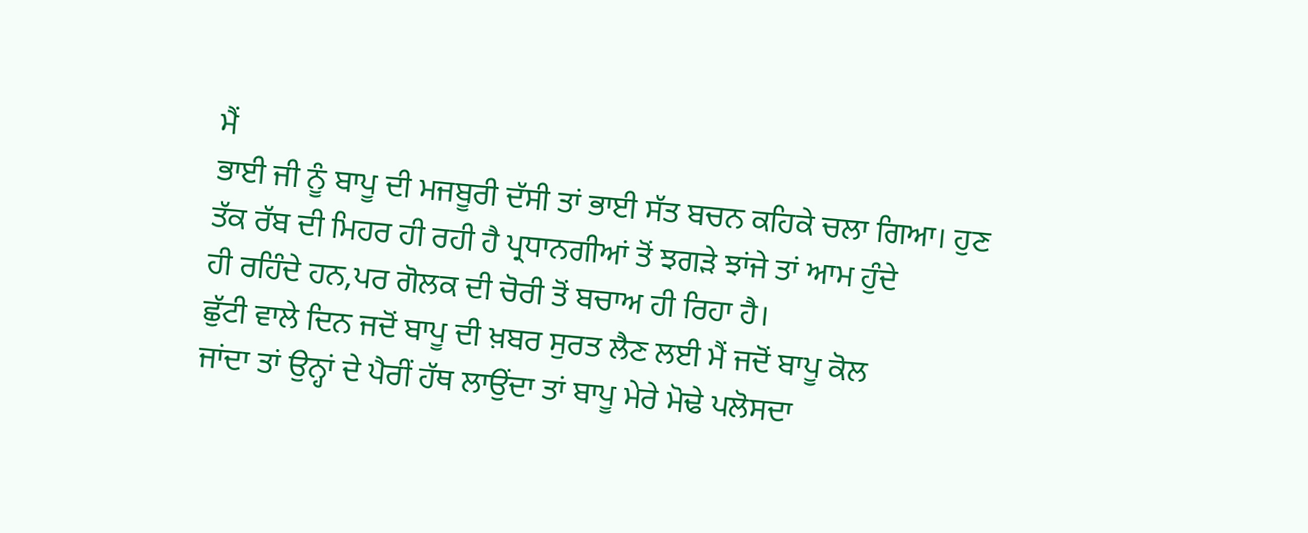ਮੈਂ
ਭਾਈ ਜੀ ਨੂੰ ਬਾਪੂ ਦੀ ਮਜਬੂਰੀ ਦੱਸੀ ਤਾਂ ਭਾਈ ਸੱਤ ਬਚਨ ਕਹਿਕੇ ਚਲਾ ਗਿਆ। ਹੁਣ
ਤੱਕ ਰੱਬ ਦੀ ਮਿਹਰ ਹੀ ਰਹੀ ਹੈ ਪ੍ਰਧਾਨਗੀਆਂ ਤੋਂ ਝਗੜੇ ਝਾਂਜੇ ਤਾਂ ਆਮ ਹੁੰਦੇ
ਹੀ ਰਹਿੰਦੇ ਹਨ,ਪਰ ਗੋਲਕ ਦੀ ਚੋਰੀ ਤੋਂ ਬਚਾਅ ਹੀ ਰਿਹਾ ਹੈ।
ਛੁੱਟੀ ਵਾਲੇ ਦਿਨ ਜਦੋਂ ਬਾਪੂ ਦੀ ਖ਼ਬਰ ਸੁਰਤ ਲੈਣ ਲਈ ਮੈਂ ਜਦੋਂ ਬਾਪੂ ਕੋਲ
ਜਾਂਦਾ ਤਾਂ ਉਨ੍ਹਾਂ ਦੇ ਪੈਰੀਂ ਹੱਥ ਲਾਉਂਦਾ ਤਾਂ ਬਾਪੂ ਮੇਰੇ ਮੋਢੇ ਪਲੋਸਦਾ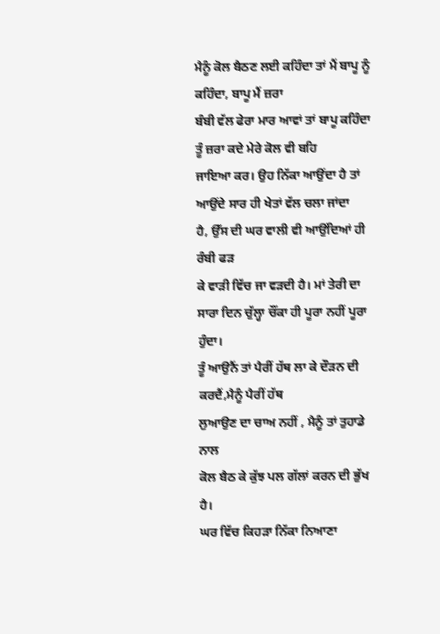ਮੈਨੂੰ ਕੋਲ ਬੈਠਣ ਲਈ ਕਹਿੰਦਾ ਤਾਂ ਮੈਂ ਬਾਪੂ ਨੂੰ ਕਹਿੰਦਾ, ਬਾਪੂ ਮੈਂ ਜ਼ਰਾ
ਬੰਬੀ ਵੱਲ ਫੇਰਾ ਮਾਰ ਆਵਾਂ ਤਾਂ ਬਾਪੂ ਕਹਿੰਦਾ ਤੂੰ ਜ਼ਰਾ ਕਦੇ ਮੇਰੇ ਕੋਲ ਵੀ ਬਹਿ
ਜਾਇਆ ਕਰ। ਉਹ ਨਿੱਕਾ ਆਉਂਦਾ ਹੈ ਤਾਂ ਆਉਂਦੇ ਸਾਰ ਹੀ ਖੇਤਾਂ ਵੱਲ ਚਲਾ ਜਾਂਦਾ
ਹੈ, ਉੱਸ ਦੀ ਘਰ ਵਾਲੀ ਵੀ ਆਉਂਦਿਆਂ ਹੀ ਰੰਬੀ ਫੜ
ਕੇ ਵਾੜੀ ਵਿੱਚ ਜਾ ਵੜਦੀ ਹੈ। ਮਾਂ ਤੇਰੀ ਦਾ
ਸਾਰਾ ਦਿਨ ਚੁੱਲ੍ਹਾ ਚੌਂਕਾ ਹੀ ਪੂਰਾ ਨਹੀਂ ਪੂਰਾ ਹੁੰਦਾ।
ਤੂੰ ਆਉਨੈਂ ਤਾਂ ਪੈਰੀਂ ਹੱਥ ਲਾ ਕੇ ਦੌੜਨ ਦੀ ਕਰਦੈਂ,ਮੈਨੂੰ ਪੈਰੀਂ ਹੱਥ
ਲੁਆਉਣ ਦਾ ਚਾਅ ਨਹੀਂ , ਮੈਨੂੰ ਤਾਂ ਤੁਹਾਡੇ ਨਾਲ
ਕੋਲ ਬੈਠ ਕੇ ਕੁੱਝ ਪਲ ਗੱਲਾਂ ਕਰਨ ਦੀ ਭੁੱਖ ਹੈ।
ਘਰ ਵਿੱਚ ਕਿਹੜਾ ਨਿੱਕਾ ਨਿਆਣਾ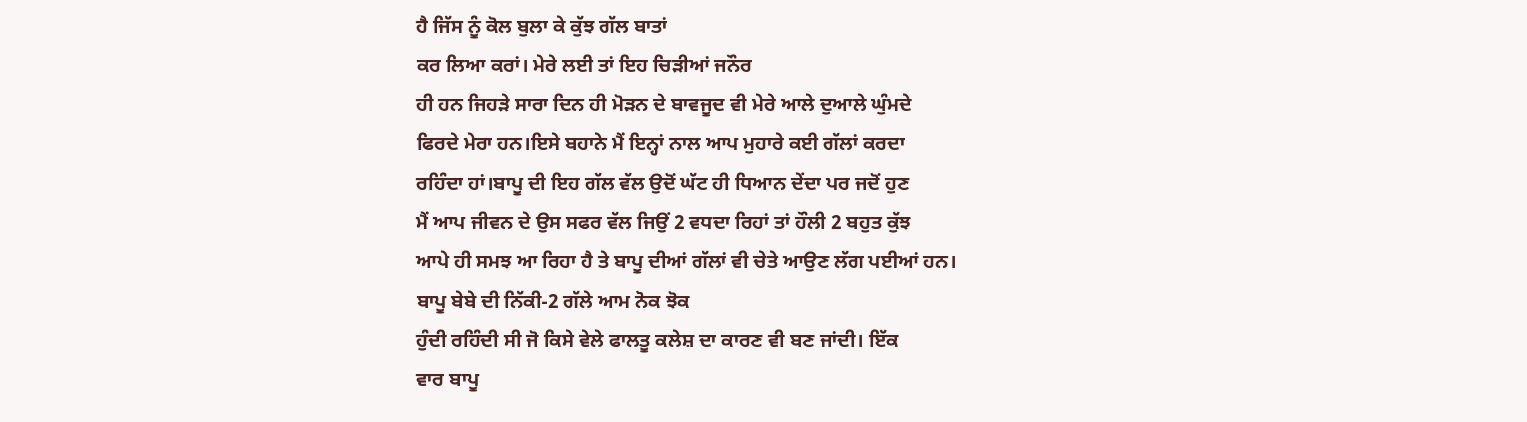ਹੈ ਜਿੱਸ ਨੂੰ ਕੋਲ ਬੁਲਾ ਕੇ ਕੁੱਝ ਗੱਲ ਬਾਤਾਂ
ਕਰ ਲਿਆ ਕਰਾਂ। ਮੇਰੇ ਲਈ ਤਾਂ ਇਹ ਚਿੜੀਆਂ ਜਨੌਰ
ਹੀ ਹਨ ਜਿਹੜੇ ਸਾਰਾ ਦਿਨ ਹੀ ਮੋੜਨ ਦੇ ਬਾਵਜੂਦ ਵੀ ਮੇਰੇ ਆਲੇ ਦੁਆਲੇ ਘੁੰਮਦੇ
ਫਿਰਦੇ ਮੇਰਾ ਹਨ।ਇਸੇ ਬਹਾਨੇ ਮੈਂ ਇਨ੍ਹਾਂ ਨਾਲ ਆਪ ਮੁਹਾਰੇ ਕਈ ਗੱਲਾਂ ਕਰਦਾ
ਰਹਿੰਦਾ ਹਾਂ।ਬਾਪੂ ਦੀ ਇਹ ਗੱਲ ਵੱਲ ਉਦੋਂ ਘੱਟ ਹੀ ਧਿਆਨ ਦੇਂਦਾ ਪਰ ਜਦੋਂ ਹੁਣ
ਮੈਂ ਆਪ ਜੀਵਨ ਦੇ ਉਸ ਸਫਰ ਵੱਲ ਜਿਉਂ 2 ਵਧਦਾ ਰਿਹਾਂ ਤਾਂ ਹੌਲੀ 2 ਬਹੁਤ ਕੁੱਝ
ਆਪੇ ਹੀ ਸਮਝ ਆ ਰਿਹਾ ਹੈ ਤੇ ਬਾਪੂ ਦੀਆਂ ਗੱਲਾਂ ਵੀ ਚੇਤੇ ਆਉਣ ਲੱਗ ਪਈਆਂ ਹਨ।
ਬਾਪੂ ਬੇਬੇ ਦੀ ਨਿੱਕੀ-2 ਗੱਲੇ ਆਮ ਨੋਕ ਝੋਕ
ਹੁੰਦੀ ਰਹਿੰਦੀ ਸੀ ਜੋ ਕਿਸੇ ਵੇਲੇ ਫਾਲਤੂ ਕਲੇਸ਼ ਦਾ ਕਾਰਣ ਵੀ ਬਣ ਜਾਂਦੀ। ਇੱਕ
ਵਾਰ ਬਾਪੂ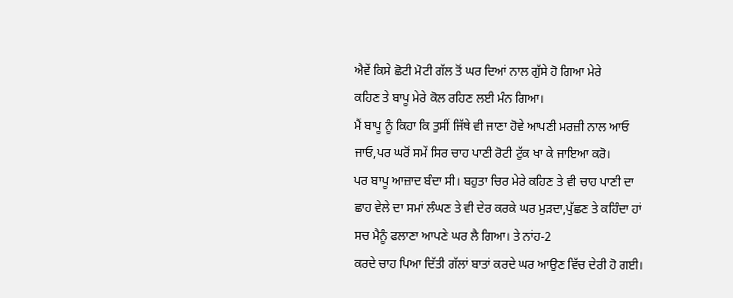ਐਵੇਂ ਕਿਸੇ ਛੋਟੀ ਮੋਟੀ ਗੱਲ ਤੋਂ ਘਰ ਦਿਆਂ ਨਾਲ ਗੁੱਸੇ ਹੋ ਗਿਆ ਮੇਰੇ
ਕਹਿਣ ਤੇ ਬਾਪੂ ਮੇਰੇ ਕੋਲ ਰਹਿਣ ਲਈ ਮੰਨ ਗਿਆ।
ਮੈਂ ਬਾਪੂ ਨੂੰ ਕਿਹਾ ਕਿ ਤੁਸੀਂ ਜਿੱਥੇ ਵੀ ਜਾਣਾ ਹੋਵੇ ਆਪਣੀ ਮਰਜ਼ੀ ਨਾਲ ਆਓ
ਜਾਓ,ਪਰ ਘਰੋਂ ਸਮੇਂ ਸਿਰ ਚਾਹ ਪਾਣੀ ਰੋਟੀ ਟੁੱਕ ਖਾ ਕੇ ਜਾਇਆ ਕਰੋ।
ਪਰ ਬਾਪੂ ਆਜ਼ਾਦ ਬੰਦਾ ਸੀ। ਬਹੁਤਾ ਚਿਰ ਮੇਰੇ ਕਹਿਣ ਤੇ ਵੀ ਚਾਹ ਪਾਣੀ ਦਾ
ਛਾਹ ਵੇਲੇ ਦਾ ਸਮਾਂ ਲੰਘਣ ਤੇ ਵੀ ਦੇਰ ਕਰਕੇ ਘਰ ਮੁੜਦਾ,ਪੁੱਛਣ ਤੇ ਕਹਿੰਦਾ ਹਾਂ
ਸਚ ਮੈਨੂੰ ਫਲਾਣਾ ਆਪਣੇ ਘਰ ਲੈ ਗਿਆ। ਤੇ ਨਾਂਹ-2
ਕਰਦੇ ਚਾਹ ਪਿਆ ਦਿੱਤੀ ਗੱਲਾਂ ਬਾਤਾਂ ਕਰਦੇ ਘਰ ਆਉਣ ਵਿੱਚ ਦੇਰੀ ਹੋ ਗਈ।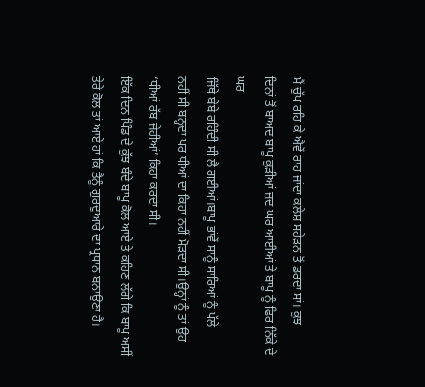ਮੈਂ ਚੁੱਪ ਰਹਿ ਕੇ ਐਵੇਂ ਰਾਹ ਜਾਂਦਾ ਕਲੇਸ਼ ਸਹੇੜਨ ਤੋਂ ਡਰਦਾ ਸਾਂ। ਕੁਝ
ਦਿਨਾਂ ਤੋਂ ਬਾਅਦ ਬਾਪੂ ਕੁੜੀਆਂ ਜਦ ਘਰ ਆਈਆਂ ਤੇ ਬਾਪੂ ਨੂੰ ਫਿਰ ਨਿੱਕੇ ਦੇ ਘਰ
ਜਿੱਥੇ ਬੇਬੇ ਰਹਿੰਦੀ ਸੀ ਲੈ ਗਈਆਂ।ਬਾਪੂ ਭਾਂਵੇਂ ਸਾਨੂੰ ਸਾਰਿਆਂ ਨੂੰ ਪੱਲੇ
ਨਹੀਂ ਸੀ ਬਨ੍ਹਦਾ ਪਰ ਧੀਆਂ ਦਾ ਕਿਹਾ ਨਹੀਂ ਮੋੜਦਾ ਸੀ।ਉਨ੍ਹਾਂ ਨੂੰ ਤਾਂ ਉਹ
‘ਧੀਆਂ ਰੱਬ ਜੇਹੀਆਂ’ ਕਿਹਾ ਕਰਦਾ ਸੀ।
ਇੱਕ ਦਿਨ ਪਿੰਡ ਦੇ ਕੁੱਝ ਬੰਦੇ ਬਾਪੂ ਕੋਲ ਆਏ ਤੇ ਕਹਿਣ ਲੱਗੇ ਕਿ ਬਾਪੂ ਅਸੀਂ
ਤੇਰੇ ਕੋਲ ਤਾਂ ਆਏ ਹਾਂ ਕਿ ਤੈਨੂੰ ਗੁਰਦੁਆਰੇ ਦਾ ਪ੍ਰਧਾਨ ਬਨਾਉਣਾ ਹੈ।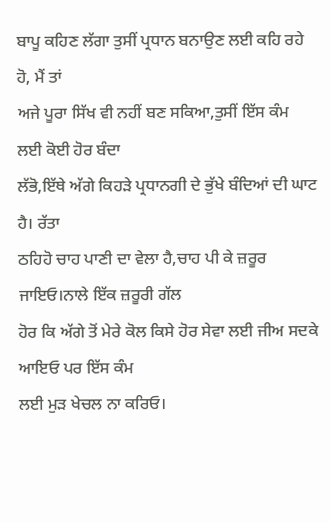ਬਾਪੂ ਕਹਿਣ ਲੱਗਾ ਤੁਸੀਂ ਪ੍ਰਧਾਨ ਬਨਾਉਣ ਲਈ ਕਹਿ ਰਹੇ ਹੋ, ਮੈਂ ਤਾਂ
ਅਜੇ ਪੂਰਾ ਸਿੱਖ ਵੀ ਨਹੀਂ ਬਣ ਸਕਿਆ,ਤੁਸੀਂ ਇੱਸ ਕੰਮ ਲਈ ਕੋਈ ਹੋਰ ਬੰਦਾ
ਲੱਭੋ,ਇੱਥੇ ਅੱਗੇ ਕਿਹੜੇ ਪ੍ਰਧਾਨਗੀ ਦੇ ਭੁੱਖੇ ਬੰਦਿਆਂ ਦੀ ਘਾਟ ਹੈ। ਰੱਤਾ
ਠਹਿਹੋ ਚਾਹ ਪਾਣੀ ਦਾ ਵੇਲਾ ਹੈ,ਚਾਹ ਪੀ ਕੇ ਜ਼ਰੂਰ ਜਾਇਓ।ਨਾਲੇ ਇੱਕ ਜ਼ਰੂਰੀ ਗੱਲ
ਹੋਰ ਕਿ ਅੱਗੇ ਤੋਂ ਮੇਰੇ ਕੋਲ ਕਿਸੇ ਹੋਰ ਸੇਵਾ ਲਈ ਜੀਅ ਸਦਕੇ ਆਇਓ ਪਰ ਇੱਸ ਕੰਮ
ਲਈ ਮੁੜ ਖੇਚਲ ਨਾ ਕਰਿਓ।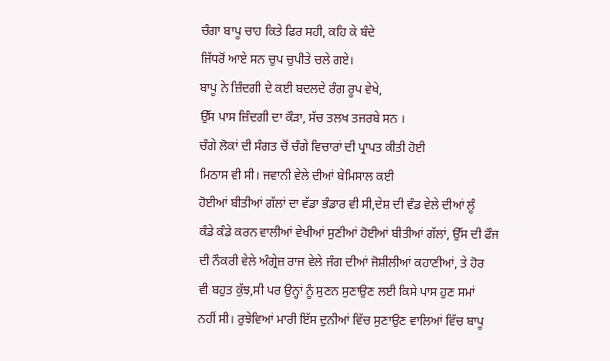ਚੰਗਾ ਬਾਪੂ ਚਾਹ ਕਿਤੇ ਫਿਰ ਸਹੀ, ਕਹਿ ਕੇ ਬੰਦੇ
ਜਿੱਧਰੋਂ ਆਏ ਸਨ ਚੁਪ ਚੁਪੀਤੇ ਚਲੇ ਗਏ।
ਬਾਪੂ ਨੇ ਜ਼ਿੰਦਗੀ ਦੇ ਕਈ ਬਦਲਦੇ ਰੰਗ ਰੂਪ ਵੇਖੇ,
ਉੱਸ ਪਾਸ ਜ਼ਿੰਦਗੀ ਦਾ ਕੌੜਾ, ਸੱਚ ਤਲਖ ਤਜਰਬੇ ਸਨ ।
ਚੰਗੇ ਲੋਕਾਂ ਦੀ ਸੰਗਤ ਚੋਂ ਚੰਗੇ ਵਿਚਾਰਾਂ ਦੀ ਪ੍ਰਾਪਤ ਕੀਤੀ ਹੋਈ
ਮਿਠਾਸ ਵੀ ਸੀ। ਜਵਾਨੀ ਵੇਲੇ ਦੀਆਂ ਬੇਮਿਸਾਲ ਕਈ
ਹੋਈਆਂ ਬੀਤੀਆਂ ਗੱਲਾਂ ਦਾ ਵੱਡਾ ਭੰਡਾਰ ਵੀ ਸੀ,ਦੇਸ਼ ਦੀ ਵੰਡ ਵੇਲੇ ਦੀਆਂ ਲੂੰ
ਕੰਡੇ ਕੰਡੇ ਕਰਨ ਵਾਲੀਆਂ ਵੇਖੀਆਂ ਸੁਣੀਆਂ ਹੋਈਆਂ ਬੀਤੀਆਂ ਗੱਲਾਂ, ਉੱਸ ਦੀ ਫੌਜ
ਦੀ ਨੌਕਰੀ ਵੇਲੇ ਅੰਗ੍ਰੇਜ਼ ਰਾਜ ਵੇਲੇ ਜੰਗ ਦੀਆਂ ਜੋਸ਼ੀਲੀਆਂ ਕਹਾਣੀਆਂ, ਤੇ ਹੋਰ
ਵੀ ਬਹੁਤ ਕੁੱਝ,ਸੀ ਪਰ ਉਨ੍ਹਾਂ ਨੂੰ ਸੁਣਨ ਸੁਣਾਉਣ ਲਈ ਕਿਸੇ ਪਾਸ ਹੁਣ ਸਮਾਂ
ਨਹੀਂ ਸੀ। ਰੁਝੇਵਿਆਂ ਮਾਰੀ ਇੱਸ ਦੁਨੀਆਂ ਵਿੱਚ ਸੁਣਾਉਣ ਵਾਲਿਆਂ ਵਿੱਚ ਬਾਪੂ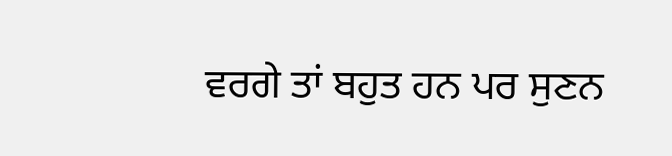ਵਰਗੇ ਤਾਂ ਬਹੁਤ ਹਨ ਪਰ ਸੁਣਨ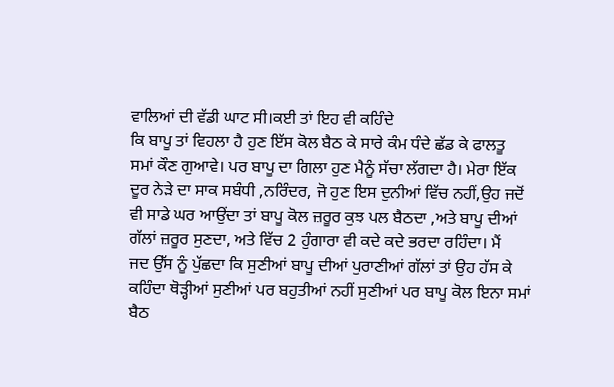ਵਾਲਿਆਂ ਦੀ ਵੱਡੀ ਘਾਟ ਸੀ।ਕਈ ਤਾਂ ਇਹ ਵੀ ਕਹਿੰਦੇ
ਕਿ ਬਾਪੂ ਤਾਂ ਵਿਹਲਾ ਹੈ ਹੁਣ ਇੱਸ ਕੋਲ ਬੈਠ ਕੇ ਸਾਰੇ ਕੰਮ ਧੰਦੇ ਛੱਡ ਕੇ ਫਾਲਤੂ
ਸਮਾਂ ਕੌਣ ਗੁਆਵੇ। ਪਰ ਬਾਪੂ ਦਾ ਗਿਲਾ ਹੁਣ ਮੈਨੂੰ ਸੱਚਾ ਲੱਗਦਾ ਹੈ। ਮੇਰਾ ਇੱਕ
ਦੂਰ ਨੇੜੇ ਦਾ ਸਾਕ ਸਬੰਧੀ ,ਨਰਿੰਦਰ, ਜੋ ਹੁਣ ਇਸ ਦੁਨੀਆਂ ਵਿੱਚ ਨਹੀਂ,ਉਹ ਜਦੋਂ
ਵੀ ਸਾਡੇ ਘਰ ਆਉਂਦਾ ਤਾਂ ਬਾਪੂ ਕੋਲ ਜ਼ਰੂਰ ਕੁਝ ਪਲ ਬੈਠਦਾ ,ਅਤੇ ਬਾਪੂ ਦੀਆਂ
ਗੱਲਾਂ ਜ਼ਰੂਰ ਸੁਣਦਾ, ਅਤੇ ਵਿੱਚ 2 ਹੁੰਗਾਰਾ ਵੀ ਕਦੇ ਕਦੇ ਭਰਦਾ ਰਹਿੰਦਾ। ਮੈਂ
ਜਦ ਉੱਸ ਨੂੰ ਪੁੱਛਦਾ ਕਿ ਸੁਣੀਆਂ ਬਾਪੂ ਦੀਆਂ ਪੁਰਾਣੀਆਂ ਗੱਲਾਂ ਤਾਂ ਉਹ ਹੱਸ ਕੇ
ਕਹਿੰਦਾ ਥੋੜ੍ਹੀਆਂ ਸੁਣੀਆਂ ਪਰ ਬਹੁਤੀਆਂ ਨਹੀਂ ਸੁਣੀਆਂ ਪਰ ਬਾਪੂ ਕੋਲ ਇਨਾ ਸਮਾਂ
ਬੈਠ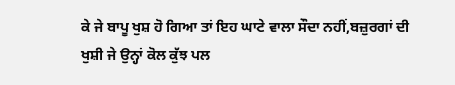ਕੇ ਜੇ ਬਾਪੂ ਖੁਸ਼ ਹੋ ਗਿਆ ਤਾਂ ਇਹ ਘਾਟੇ ਵਾਲਾ ਸੌਦਾ ਨਹੀਂ,ਬਜ਼ੁਰਗਾਂ ਦੀ
ਖੁਸ਼ੀ ਜੇ ਉਨ੍ਹਾਂ ਕੋਲ ਕੁੱਝ ਪਲ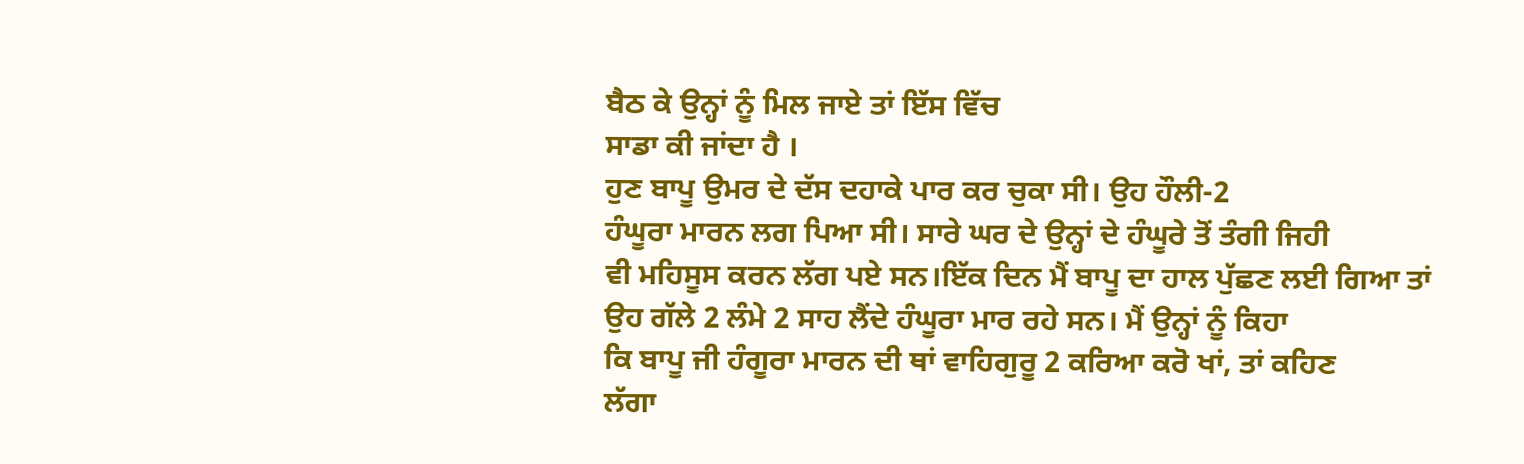ਬੈਠ ਕੇ ਉਨ੍ਹਾਂ ਨੂੰ ਮਿਲ ਜਾਏ ਤਾਂ ਇੱਸ ਵਿੱਚ
ਸਾਡਾ ਕੀ ਜਾਂਦਾ ਹੈ ।
ਹੁਣ ਬਾਪੂ ਉਮਰ ਦੇ ਦੱਸ ਦਹਾਕੇ ਪਾਰ ਕਰ ਚੁਕਾ ਸੀ। ਉਹ ਹੌਲੀ-2
ਹੰਘੂਰਾ ਮਾਰਨ ਲਗ ਪਿਆ ਸੀ। ਸਾਰੇ ਘਰ ਦੇ ਉਨ੍ਹਾਂ ਦੇ ਹੰਘੂਰੇ ਤੋਂ ਤੰਗੀ ਜਿਹੀ
ਵੀ ਮਹਿਸੂਸ ਕਰਨ ਲੱਗ ਪਏ ਸਨ।ਇੱਕ ਦਿਨ ਮੈਂ ਬਾਪੂ ਦਾ ਹਾਲ ਪੁੱਛਣ ਲਈ ਗਿਆ ਤਾਂ
ਉਹ ਗੱਲੇ 2 ਲੰਮੇ 2 ਸਾਹ ਲੈਂਦੇ ਹੰਘੂਰਾ ਮਾਰ ਰਹੇ ਸਨ। ਮੈਂ ਉਨ੍ਹਾਂ ਨੂੰ ਕਿਹਾ
ਕਿ ਬਾਪੂ ਜੀ ਹੰਗੂਰਾ ਮਾਰਨ ਦੀ ਥਾਂ ਵਾਹਿਗੁਰੂ 2 ਕਰਿਆ ਕਰੋ ਖਾਂ, ਤਾਂ ਕਹਿਣ
ਲੱਗਾ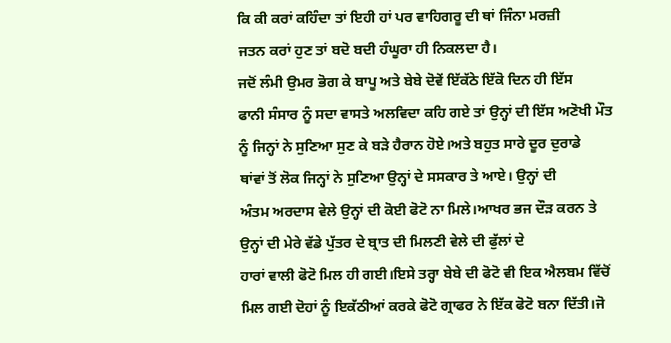ਕਿ ਕੀ ਕਰਾਂ ਕਹਿੰਦਾ ਤਾਂ ਇਹੀ ਹਾਂ ਪਰ ਵਾਹਿਗਰੂ ਦੀ ਥਾਂ ਜਿੰਨਾ ਮਰਜ਼ੀ
ਜਤਨ ਕਰਾਂ ਹੁਣ ਤਾਂ ਬਦੋ ਬਦੀ ਹੰਘੂਰਾ ਹੀ ਨਿਕਲਦਾ ਹੈ।
ਜਦੋਂ ਲੰਮੀ ਉਮਰ ਭੋਗ ਕੇ ਬਾਪੂ ਅਤੇ ਬੇਬੇ ਦੋਵੇਂ ਇੱਕੱਠੇ ਇੱਕੋ ਦਿਨ ਹੀ ਇੱਸ
ਫਾਨੀ ਸੰਸਾਰ ਨੂੰ ਸਦਾ ਵਾਸਤੇ ਅਲਵਿਦਾ ਕਹਿ ਗਏ ਤਾਂ ਉਨ੍ਹਾਂ ਦੀ ਇੱਸ ਅਣੋਖੀ ਮੌਤ
ਨੂੰ ਜਿਨ੍ਹਾਂ ਨੇ ਸੁਣਿਆ ਸੁਣ ਕੇ ਬੜੇ ਹੈਰਾਨ ਹੋਏ।ਅਤੇ ਬਹੁਤ ਸਾਰੇ ਦੂਰ ਦੁਰਾਡੇ
ਥਾਂਵਾਂ ਤੋਂ ਲੋਕ ਜਿਨ੍ਹਾਂ ਨੇ ਸੁਣਿਆ ਉਨ੍ਹਾਂ ਦੇ ਸਸਕਾਰ ਤੇ ਆਏ। ਉਨ੍ਹਾਂ ਦੀ
ਅੰਤਮ ਅਰਦਾਸ ਵੇਲੇ ਉਨ੍ਹਾਂ ਦੀ ਕੋਈ ਫੋਟੋ ਨਾ ਮਿਲੇ।ਆਖਰ ਭਜ ਦੌੜ ਕਰਨ ਤੇ
ਉਨ੍ਹਾਂ ਦੀ ਮੇਰੇ ਵੱਡੇ ਪੁੱਤਰ ਦੇ ਬ੍ਰਾਤ ਦੀ ਮਿਲਣੀ ਵੇਲੇ ਦੀ ਫੁੱਲਾਂ ਦੇ
ਹਾਰਾਂ ਵਾਲੀ ਫੋਟੋ ਮਿਲ ਹੀ ਗਈ।ਇਸੇ ਤਰ੍ਹਾ ਬੇਬੇ ਦੀ ਫੋਟੋ ਵੀ ਇਕ ਐਲਬਮ ਵਿੱਚੋਂ
ਮਿਲ ਗਈ ਦੋਹਾਂ ਨੂੰ ਇਕੱਠੀਆਂ ਕਰਕੇ ਫੋਟੋ ਗ੍ਰਾਫਰ ਨੇ ਇੱਕ ਫੋਟੋ ਬਨਾ ਦਿੱਤੀ।ਜੋ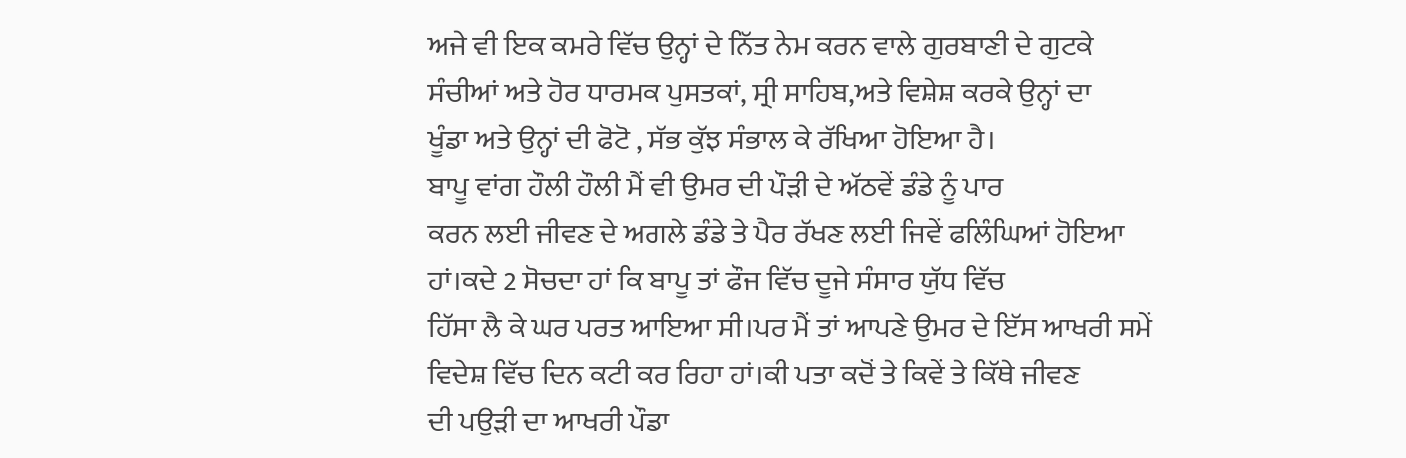ਅਜੇ ਵੀ ਇਕ ਕਮਰੇ ਵਿੱਚ ਉਨ੍ਹਾਂ ਦੇ ਨਿੱਤ ਨੇਮ ਕਰਨ ਵਾਲੇ ਗੁਰਬਾਣੀ ਦੇ ਗੁਟਕੇ
ਸੰਚੀਆਂ ਅਤੇ ਹੋਰ ਧਾਰਮਕ ਪੁਸਤਕਾਂ, ਸ੍ਰੀ ਸਾਹਿਬ,ਅਤੇ ਵਿਸ਼ੇਸ਼ ਕਰਕੇ ਉਨ੍ਹਾਂ ਦਾ
ਖੂੰਡਾ ਅਤੇ ਉਨ੍ਹਾਂ ਦੀ ਫੋਟੋ , ਸੱਭ ਕੁੱਝ ਸੰਭਾਲ ਕੇ ਰੱਖਿਆ ਹੋਇਆ ਹੈ।
ਬਾਪੂ ਵਾਂਗ ਹੌਲੀ ਹੌਲੀ ਮੈਂ ਵੀ ਉਮਰ ਦੀ ਪੌੜੀ ਦੇ ਅੱਠਵੇਂ ਡੰਡੇ ਨੂੰ ਪਾਰ
ਕਰਨ ਲਈ ਜੀਵਣ ਦੇ ਅਗਲੇ ਡੰਡੇ ਤੇ ਪੈਰ ਰੱਖਣ ਲਈ ਜਿਵੇਂ ਫਲਿੰਘਿਆਂ ਹੋਇਆ
ਹਾਂ।ਕਦੇ 2 ਸੋਚਦਾ ਹਾਂ ਕਿ ਬਾਪੂ ਤਾਂ ਫੌਜ ਵਿੱਚ ਦੂਜੇ ਸੰਸਾਰ ਯੁੱਧ ਵਿੱਚ
ਹਿੱਸਾ ਲੈ ਕੇ ਘਰ ਪਰਤ ਆਇਆ ਸੀ।ਪਰ ਮੈਂ ਤਾਂ ਆਪਣੇ ਉਮਰ ਦੇ ਇੱਸ ਆਖਰੀ ਸਮੇਂ
ਵਿਦੇਸ਼ ਵਿੱਚ ਦਿਨ ਕਟੀ ਕਰ ਰਿਹਾ ਹਾਂ।ਕੀ ਪਤਾ ਕਦੋਂ ਤੇ ਕਿਵੇਂ ਤੇ ਕਿੱਥੇ ਜੀਵਣ
ਦੀ ਪਉੜੀ ਦਾ ਆਖਰੀ ਪੌਡਾ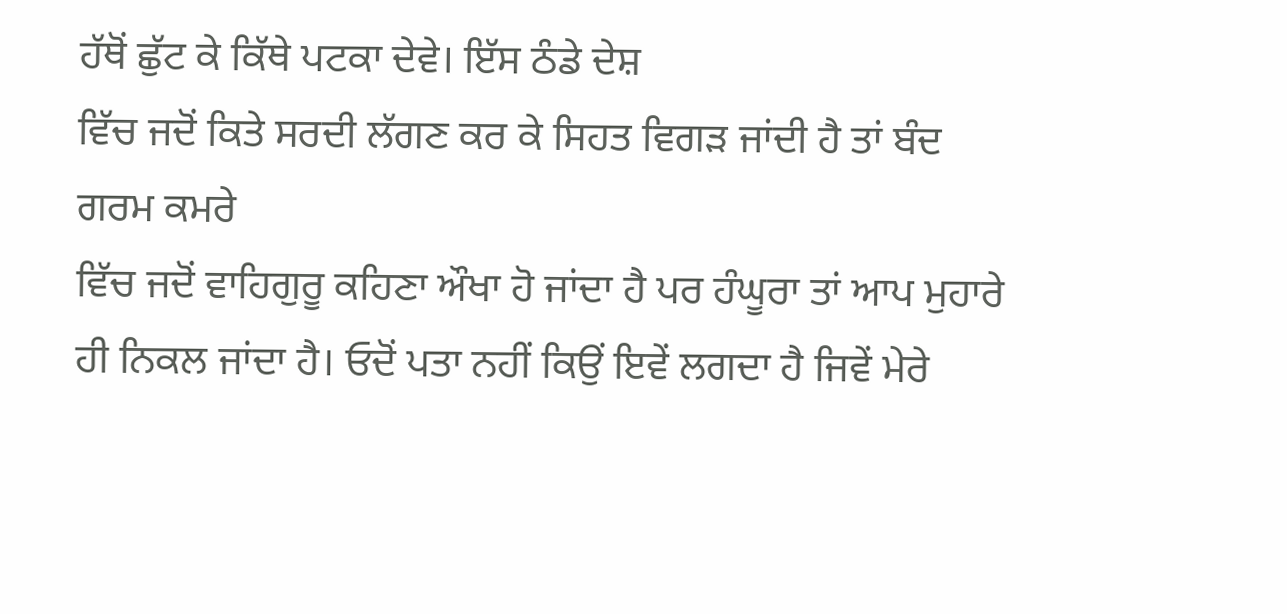ਹੱਥੋਂ ਛੁੱਟ ਕੇ ਕਿੱਥੇ ਪਟਕਾ ਦੇਵੇ। ਇੱਸ ਠੰਡੇ ਦੇਸ਼
ਵਿੱਚ ਜਦੋਂ ਕਿਤੇ ਸਰਦੀ ਲੱਗਣ ਕਰ ਕੇ ਸਿਹਤ ਵਿਗੜ ਜਾਂਦੀ ਹੈ ਤਾਂ ਬੰਦ ਗਰਮ ਕਮਰੇ
ਵਿੱਚ ਜਦੋਂ ਵਾਹਿਗੁਰੂ ਕਹਿਣਾ ਔਖਾ ਹੋ ਜਾਂਦਾ ਹੈ ਪਰ ਹੰਘੂਰਾ ਤਾਂ ਆਪ ਮੁਹਾਰੇ
ਹੀ ਨਿਕਲ ਜਾਂਦਾ ਹੈ। ਓਦੋਂ ਪਤਾ ਨਹੀਂ ਕਿਉਂ ਇਵੇਂ ਲਗਦਾ ਹੈ ਜਿਵੇਂ ਮੇਰੇ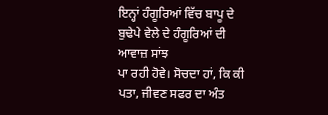ਇਨ੍ਹਾਂ ਹੰਗੂਰਿਆਂ ਵਿੱਚ ਬਾਪੂ ਦੇ ਬੁਢੇਪੇ ਵੇਲੇ ਦੇ ਹੰਗੂਰਿਆਂ ਦੀ ਆਵਾਜ਼ ਸਾਂਝ
ਪਾ ਰਹੀ ਹੋਵੇ। ਸੋਚਦਾ ਹਾਂ, ਕਿ ਕੀ ਪਤਾ, ਜੀਵਣ ਸਫਰ ਦਾ ਅੰਤ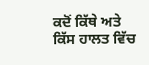ਕਦੋਂ ਕਿੱਥੇ ਅਤੇ
ਕਿੱਸ ਹਾਲਤ ਵਿੱਚ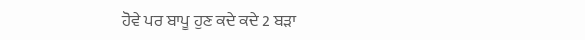ਹੋਵੇ ਪਰ ਬਾਪੂ ਹੁਣ ਕਦੇ ਕਦੇ 2 ਬੜਾ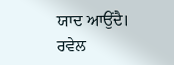ਯਾਦ ਆਉਂਦੈ।
ਰਵੇਲ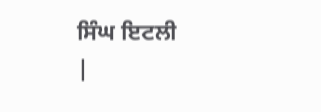ਸਿੰਘ ਇਟਲੀ
|